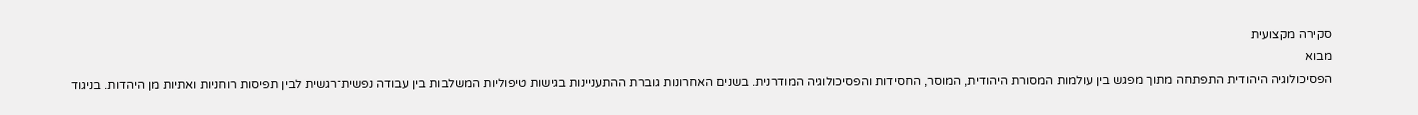סקירה מקצועית
מבוא
הפסיכולוגיה היהודית התפתחה מתוך מפגש בין עולמות המסורת היהודית, המוסר, החסידות והפסיכולוגיה המודרנית. בשנים האחרונות גוברת ההתעניינות בגישות טיפוליות המשלבות בין עבודה נפשית־רגשית לבין תפיסות רוחניות ואתיות מן היהדות. בניגוד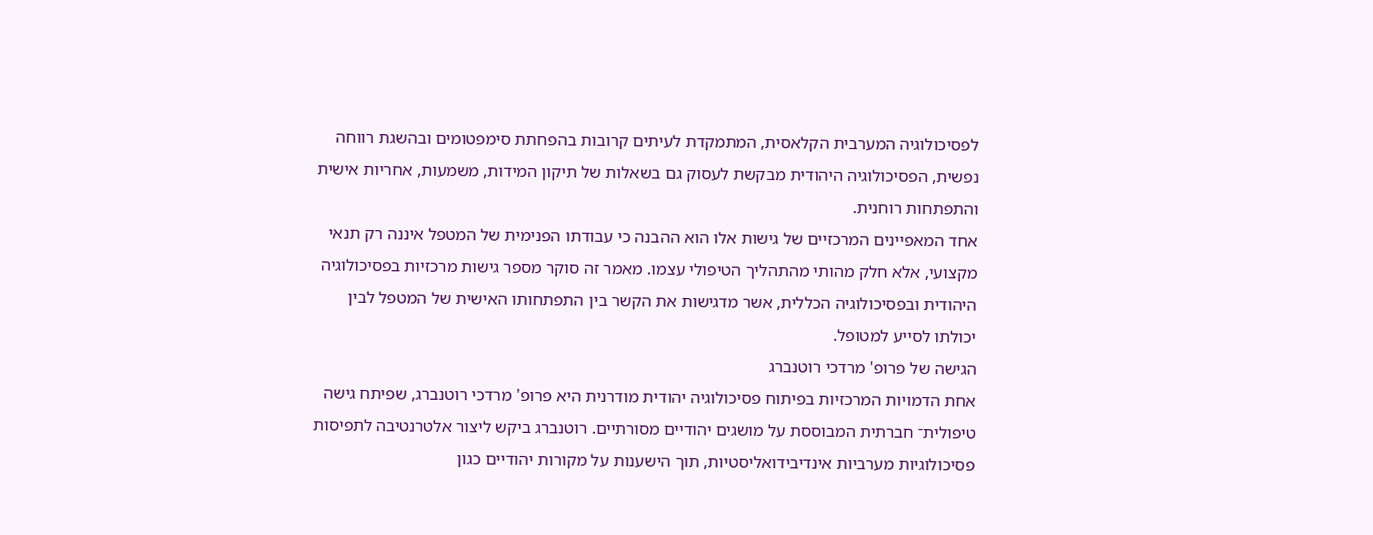לפסיכולוגיה המערבית הקלאסית, המתמקדת לעיתים קרובות בהפחתת סימפטומים ובהשגת רווחה נפשית, הפסיכולוגיה היהודית מבקשת לעסוק גם בשאלות של תיקון המידות, משמעות, אחריות אישית והתפתחות רוחנית.
אחד המאפיינים המרכזיים של גישות אלו הוא ההבנה כי עבודתו הפנימית של המטפל איננה רק תנאי מקצועי, אלא חלק מהותי מהתהליך הטיפולי עצמו. מאמר זה סוקר מספר גישות מרכזיות בפסיכולוגיה היהודית ובפסיכולוגיה הכללית, אשר מדגישות את הקשר בין התפתחותו האישית של המטפל לבין יכולתו לסייע למטופל.
הגישה של פרופ' מרדכי רוטנברג
אחת הדמויות המרכזיות בפיתוח פסיכולוגיה יהודית מודרנית היא פרופ' מרדכי רוטנברג, שפיתח גישה טיפולית־ חברתית המבוססת על מושגים יהודיים מסורתיים. רוטנברג ביקש ליצור אלטרנטיבה לתפיסות פסיכולוגיות מערביות אינדיבידואליסטיות, תוך הישענות על מקורות יהודיים כגון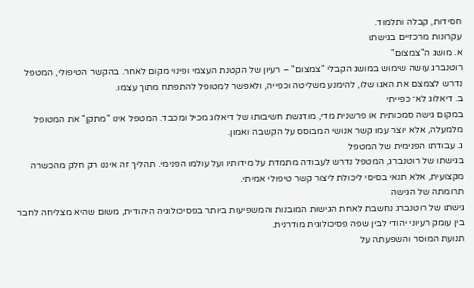חסידות, קבלה ותלמוד.
עקרונות מרכזיים בגישתו
א. מושג ה"צמצום"
רוטנברג עושה שימוש במושג הקבלי "צמצום" – רעיון של הקטנת העצמי ופינוי מקום לאחר. בהקשר הטיפולי, המטפל נדרש לצמצם את האגו שלו, להימנע משליטה וכפייה, ולאפשר למטופל להתפתח מתוך עצמו.
ב. דיאלוג לא־ כפייתי
במקום גישה סמכותית או פרשנית מדי, מודגשת חשיבותו של דיאלוג מכיל ומכבד. המטפל אינו "מתקן" את המטופל מלמעלה, אלא יוצר עמו קשר אנושי המבוסס על הקשבה ואמון.
ג. עבודתו הפנימית של המטפל
בגישתו של רוטנברג, המטפל נדרש לעבודה מתמדת על מידותיו ועל עולמו הפנימי. תהליך זה איננו רק חלק מהכשרה מקצועית, אלא תנאי בסיסי ליכולת ליצור קשר טיפולי אמיתי.
תרומתה של הגישה
גישתו של רוטנברג נחשבת לאחת הגישות המובנות והמשפיעות ביותר בפסיכולוגיה היהודית, משום שהיא מצליחה לחבר בין עומק רעיוני יהודי לבין שפה פסיכולוגית מודרנית.
תנועת המוסר והשפעתה על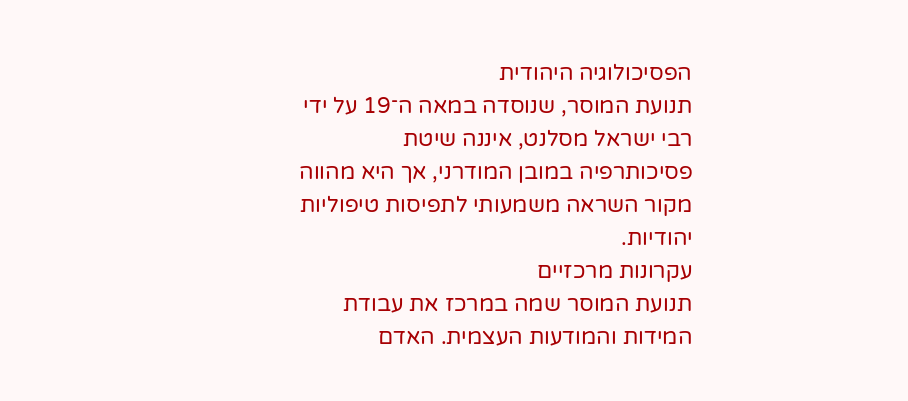הפסיכולוגיה היהודית
תנועת המוסר, שנוסדה במאה ה־19 על ידי רבי ישראל מסלנט, איננה שיטת פסיכותרפיה במובן המודרני, אך היא מהווה מקור השראה משמעותי לתפיסות טיפוליות יהודיות.
עקרונות מרכזיים
תנועת המוסר שמה במרכז את עבודת המידות והמודעות העצמית. האדם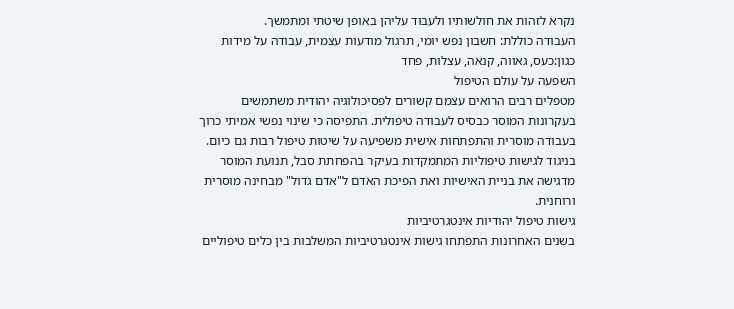נקרא לזהות את חולשותיו ולעבוד עליהן באופן שיטתי ומתמשך.
העבודה כוללת: חשבון נפש יומי, תרגול מודעות עצמית, עבודה על מידות כגון:כעס, גאווה, קנאה, עצלות, פחד
השפעה על עולם הטיפול
מטפלים רבים הרואים עצמם קשורים לפסיכולוגיה יהודית משתמשים בעקרונות המוסר כבסיס לעבודה טיפולית. התפיסה כי שינוי נפשי אמיתי כרוך בעבודה מוסרית והתפתחות אישית משפיעה על שיטות טיפול רבות גם כיום.
בניגוד לגישות טיפוליות המתמקדות בעיקר בהפחתת סבל, תנועת המוסר מדגישה את בניית האישיות ואת הפיכת האדם ל"אדם גדול" מבחינה מוסרית ורוחנית.
גישות טיפול יהודיות אינטגרטיביות
בשנים האחרונות התפתחו גישות אינטגרטיביות המשלבות בין כלים טיפוליים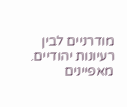מודרניים לבין רעיונות יהודיים.
מאפיינים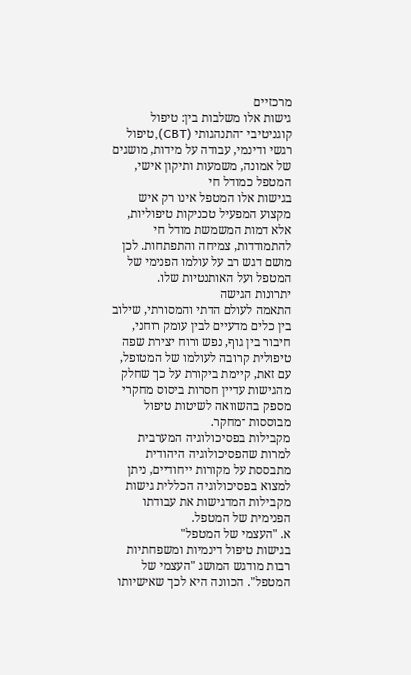מרכזיים
גישות אלו משלבות בין: טיפול קוגניטיבי ־התנהגותי (CBT),טיפול רגשי ודינמי, עבודה על מידות, מושגים של אמונה, משמעות ותיקון אישי, המטפל כמודל חי
בגישות אלו המטפל אינו רק איש מקצוע המפעיל טכניקות טיפוליות, אלא דמות המשמשת מודל חי להתמודדות, צמיחה והתפתחות. לכן מושם דגש רב על עולמו הפנימי של המטפל ועל האותנטיות שלו.
יתרונות הגישה
התאמה לעולם הדתי והמסורתי, שילוב בין כלים מדעיים לבין עומק רוחני, חיבור בין גוף, נפש ורוח יצירת שפה טיפולית קרובה לעולמו של המטופל, עם זאת, קיימת ביקורת על כך שחלק מהגישות עדיין חסרות ביסוס מחקרי מספק בהשוואה לשיטות טיפול מבוססות ־מחקר.
מקבילות בפסיכולוגיה המערבית
למרות שהפסיכולוגיה היהודית מתבססת על מקורות ייחודיים, ניתן למצוא בפסיכולוגיה הכללית גישות מקבילות המדגישות את עבודתו הפנימית של המטפל.
א. "העצמי של המטפל"
בגישות טיפול דינמיות ומשפחתיות רבות מודגש המושג "העצמי של המטפל". הכוונה היא לכך שאישיותו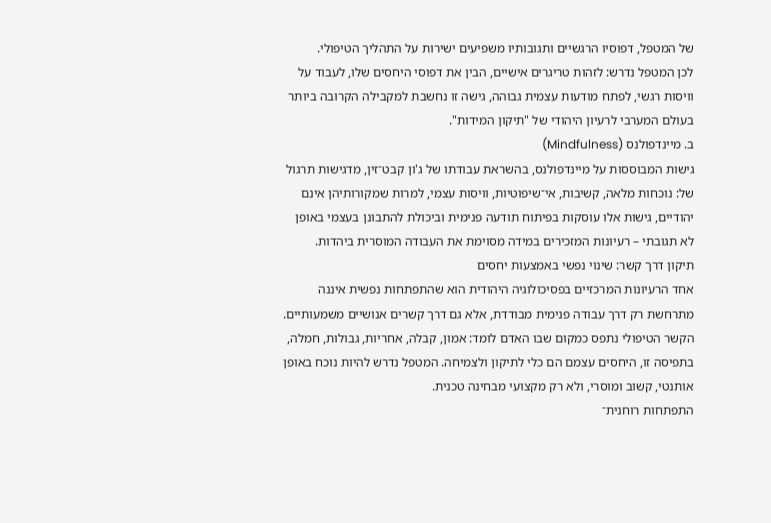של המטפל, דפוסיו הרגשיים ותגובותיו משפיעים ישירות על התהליך הטיפולי.
לכן המטפל נדרש: לזהות טריגרים אישיים, הבין את דפוסי היחסים שלו, לעבוד על וויסות רגשי, לפתח מודעות עצמית גבוהה, גישה זו נחשבת למקבילה הקרובה ביותר בעולם המערבי לרעיון היהודי של "תיקון המידות".
ב. מיינדפולנס (Mindfulness)
גישות המבוססות על מיינדפולנס, בהשראת עבודתו של ג'ון קבט־זין, מדגישות תרגול של: נוכחות מלאה, קשיבות, אי־שיפוטיות, וויסות עצמי, למרות שמקורותיהן אינם יהודיים, גישות אלו עוסקות בפיתוח תודעה פנימית וביכולת להתבונן בעצמי באופן לא תגובתי – רעיונות המזכירים במידה מסוימת את העבודה המוסרית ביהדות.
תיקון דרך קשר: שינוי נפשי באמצעות יחסים
אחד הרעיונות המרכזיים בפסיכולוגיה היהודית הוא שהתפתחות נפשית איננה מתרחשת רק דרך עבודה פנימית מבודדת, אלא גם דרך קשרים אנושיים משמעותיים.
הקשר הטיפולי נתפס כמקום שבו האדם לומד: אמון, קבלה, אחריות, גבולות, חמלה, בתפיסה זו, היחסים עצמם הם כלי לתיקון ולצמיחה. המטפל נדרש להיות נוכח באופן אותנטי, קשוב ומוסרי, ולא רק מקצועי מבחינה טכנית.
התפתחות רוחנית־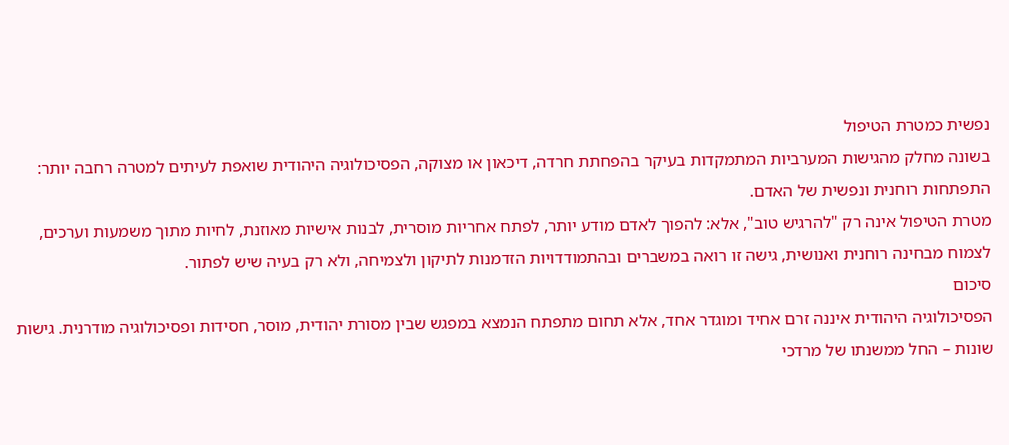נפשית כמטרת הטיפול
בשונה מחלק מהגישות המערביות המתמקדות בעיקר בהפחתת חרדה, דיכאון או מצוקה, הפסיכולוגיה היהודית שואפת לעיתים למטרה רחבה יותר: התפתחות רוחנית ונפשית של האדם.
מטרת הטיפול אינה רק "להרגיש טוב", אלא: להפוך לאדם מודע יותר, לפתח אחריות מוסרית, לבנות אישיות מאוזנת, לחיות מתוך משמעות וערכים, לצמוח מבחינה רוחנית ואנושית, גישה זו רואה במשברים ובהתמודדויות הזדמנות לתיקון ולצמיחה, ולא רק בעיה שיש לפתור.
סיכום
הפסיכולוגיה היהודית איננה זרם אחיד ומוגדר אחד, אלא תחום מתפתח הנמצא במפגש שבין מסורת יהודית, מוסר, חסידות ופסיכולוגיה מודרנית. גישות שונות – החל ממשנתו של מרדכי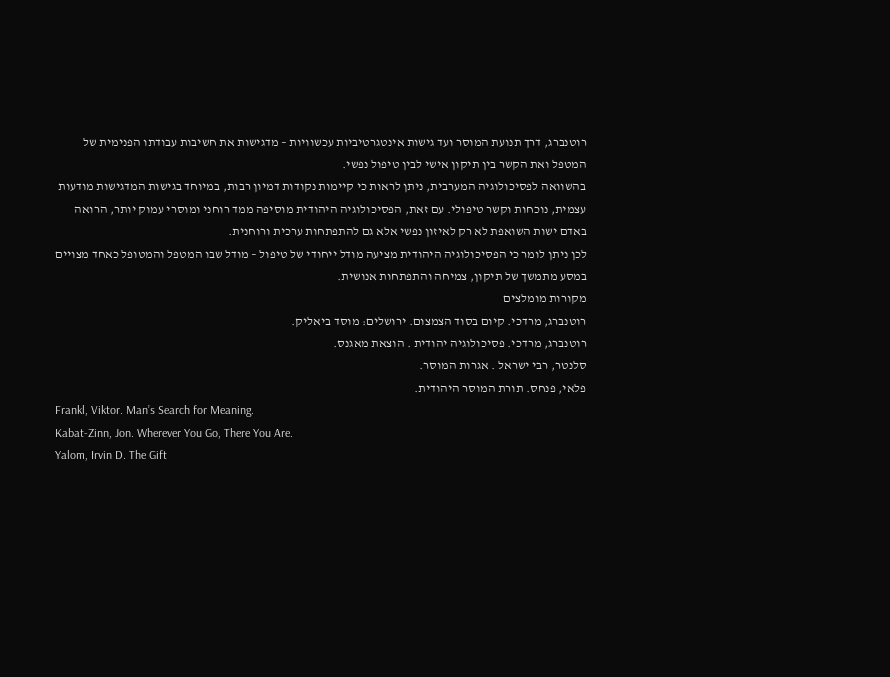רוטנברג, דרך תנועת המוסר ועד גישות אינטגרטיביות עכשוויות – מדגישות את חשיבות עבודתו הפנימית של המטפל ואת הקשר בין תיקון אישי לבין טיפול נפשי.
בהשוואה לפסיכולוגיה המערבית, ניתן לראות כי קיימות נקודות דמיון רבות, במיוחד בגישות המדגישות מודעות עצמית, נוכחות וקשר טיפולי. עם זאת, הפסיכולוגיה היהודית מוסיפה ממד רוחני ומוסרי עמוק יותר, הרואה באדם ישות השואפת לא רק לאיזון נפשי אלא גם להתפתחות ערכית ורוחנית.
לכן ניתן לומר כי הפסיכולוגיה היהודית מציעה מודל ייחודי של טיפול – מודל שבו המטפל והמטופל כאחד מצויים במסע מתמשך של תיקון, צמיחה והתפתחות אנושית.
מקורות מומלצים
רוטנברג, מרדכי. קיום בסוד הצמצום. ירושלים: מוסד ביאליק.
רוטנברג, מרדכי. פסיכולוגיה יהודית . הוצאת מאגנס.
סלנטר, רבי ישראל . אגרות המוסר.
פלאי, פנחס. תורת המוסר היהודית.
Frankl, Viktor. Man’s Search for Meaning.
Kabat-Zinn, Jon. Wherever You Go, There You Are.
Yalom, Irvin D. The Gift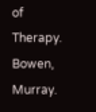of Therapy.
Bowen, Murray.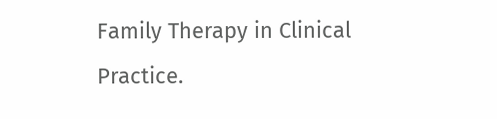Family Therapy in Clinical Practice.